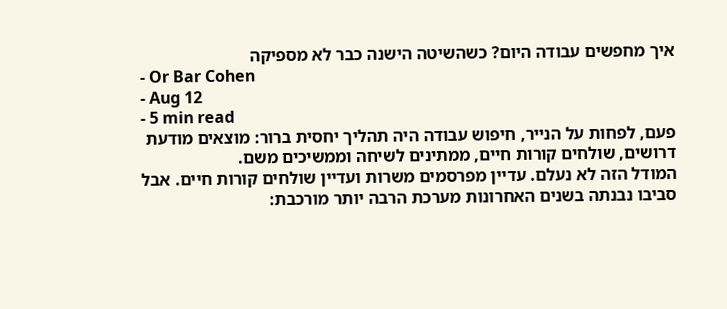איך מחפשים עבודה היום? כשהשיטה הישנה כבר לא מספיקה
- Or Bar Cohen
- Aug 12
- 5 min read
פעם, לפחות על הנייר, חיפוש עבודה היה תהליך יחסית ברור: מוצאים מודעת דרושים, שולחים קורות חיים, ממתינים לשיחה וממשיכים משם.
המודל הזה לא נעלם. עדיין מפרסמים משרות ועדיין שולחים קורות חיים. אבל סביבו נבנתה בשנים האחרונות מערכת הרבה יותר מורכבת: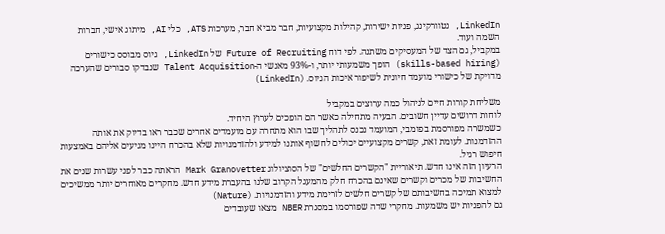LinkedIn, נטוורקינג, פניות ישירות, קהילות מקצועיות, חבר מביא חבר, מערכות ATS, כלי AI, מיתוג אישי, חברות השמה ועוד.
במקביל, גם הצד של המעסיקים משתנה. לפי דוח Future of Recruiting של LinkedIn, גיוס מבוסס כישורים (skills-based hiring) הופך משמעותי יותר, ו-93% מאנשי ה-Talent Acquisition שנבדקו סבורים שהערכה מדויקת של כישורי מועמד חיונית לשיפור איכות הגיוס. (LinkedIn)

משליחת קורות חיים לניהול כמה ערוצים במקביל
לוחות דרושים עדיין חשובים. הבעיה מתחילה כאשר הם הופכים לערוץ היחיד.
כשמשרה מפורסמת בפומבי, המועמד נכנס לתהליך שבו הוא מתחרה עם מועמדים אחרים שכבר ראו בדיוק את אותה ההזדמנות. לעומת זאת, קשרים מקצועיים יכולים לחשוף אותנו למידע ולהזדמנויות שלא בהכרח היינו מגיעים אליהם באמצעות חיפוש רגיל.
הרעיון הזה אינו חדש. תיאוריית "הקשרים החלשים" של הסוציולוג Mark Granovetter הראתה כבר לפני עשרות שנים את החשיבות של מכרים וקשרים שאינם בהכרח חלק מהמעגל הקרוב שלנו בהעברת מידע חדש. מחקרים מאוחרים יותר ממשיכים למצוא תמיכה בחשיבותם של קשרים חלשים לזרימת מידע והזדמנויות. (Nature)
גם להפניות יש משמעות. מחקרי שדה שפורסמו במסגרת NBER מצאו שעובדים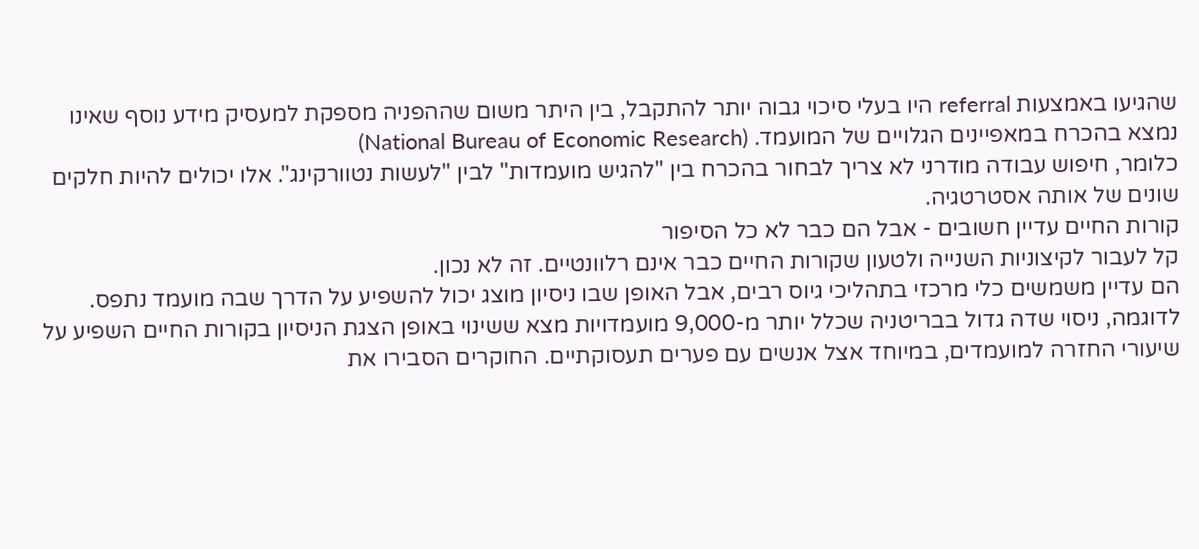שהגיעו באמצעות referral היו בעלי סיכוי גבוה יותר להתקבל, בין היתר משום שההפניה מספקת למעסיק מידע נוסף שאינו נמצא בהכרח במאפיינים הגלויים של המועמד. (National Bureau of Economic Research)
כלומר, חיפוש עבודה מודרני לא צריך לבחור בהכרח בין "להגיש מועמדות" לבין "לעשות נטוורקינג". אלו יכולים להיות חלקים שונים של אותה אסטרטגיה.
קורות החיים עדיין חשובים - אבל הם כבר לא כל הסיפור
קל לעבור לקיצוניות השנייה ולטעון שקורות החיים כבר אינם רלוונטיים. זה לא נכון.
הם עדיין משמשים כלי מרכזי בתהליכי גיוס רבים, אבל האופן שבו ניסיון מוצג יכול להשפיע על הדרך שבה מועמד נתפס.
לדוגמה, ניסוי שדה גדול בבריטניה שכלל יותר מ-9,000 מועמדויות מצא ששינוי באופן הצגת הניסיון בקורות החיים השפיע על שיעורי החזרה למועמדים, במיוחד אצל אנשים עם פערים תעסוקתיים. החוקרים הסבירו את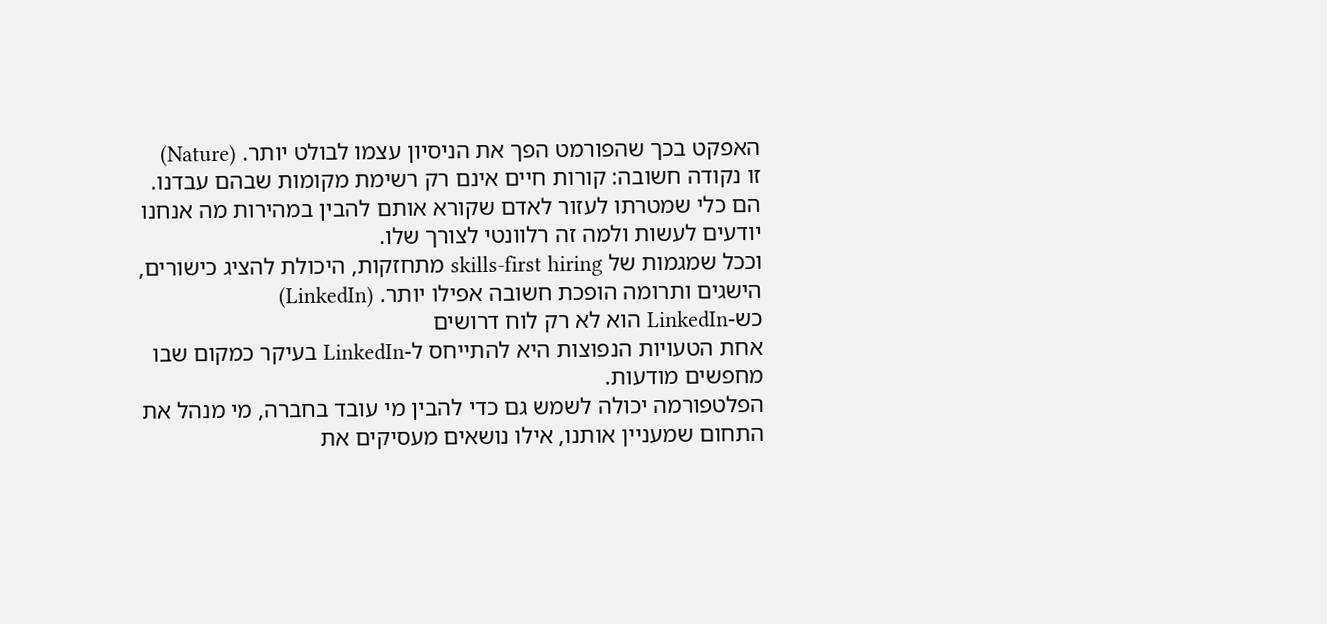האפקט בכך שהפורמט הפך את הניסיון עצמו לבולט יותר. (Nature)
זו נקודה חשובה: קורות חיים אינם רק רשימת מקומות שבהם עבדנו. הם כלי שמטרתו לעזור לאדם שקורא אותם להבין במהירות מה אנחנו יודעים לעשות ולמה זה רלוונטי לצורך שלו.
וככל שמגמות של skills-first hiring מתחזקות, היכולת להציג כישורים, הישגים ותרומה הופכת חשובה אפילו יותר. (LinkedIn)
כש-LinkedIn הוא לא רק לוח דרושים
אחת הטעויות הנפוצות היא להתייחס ל-LinkedIn בעיקר כמקום שבו מחפשים מודעות.
הפלטפורמה יכולה לשמש גם כדי להבין מי עובד בחברה, מי מנהל את התחום שמעניין אותנו, אילו נושאים מעסיקים את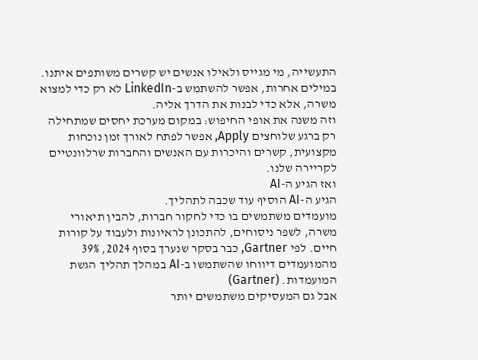התעשייה, מי מגייס ולאילו אנשים יש קשרים משותפים איתנו.
במילים אחרות, אפשר להשתמש ב-LinkedIn לא רק כדי למצוא משרה, אלא כדי לבנות את הדרך אליה.
וזה משנה את אופי החיפוש: במקום מערכת יחסים שמתחילה רק ברגע שלוחצים Apply, אפשר לפתח לאורך זמן נוכחות מקצועית, קשרים והיכרות עם האנשים והחברות שרלוונטיים לקריירה שלנו.
ואז הגיע ה-AI
הגיע ה-AI הוסיף עוד שכבה לתהליך.
מועמדים משתמשים בו כדי לחקור חברות, להבין תיאורי משרה, לשפר ניסוחים, להתכונן לראיונות ולעבוד על קורות חיים. לפי Gartner, כבר בסקר שנערך בסוף 2024, 39% מהמועמדים דיווחו שהשתמשו ב-AI במהלך תהליך הגשת המועמדות. (Gartner)
אבל גם המעסיקים משתמשים יותר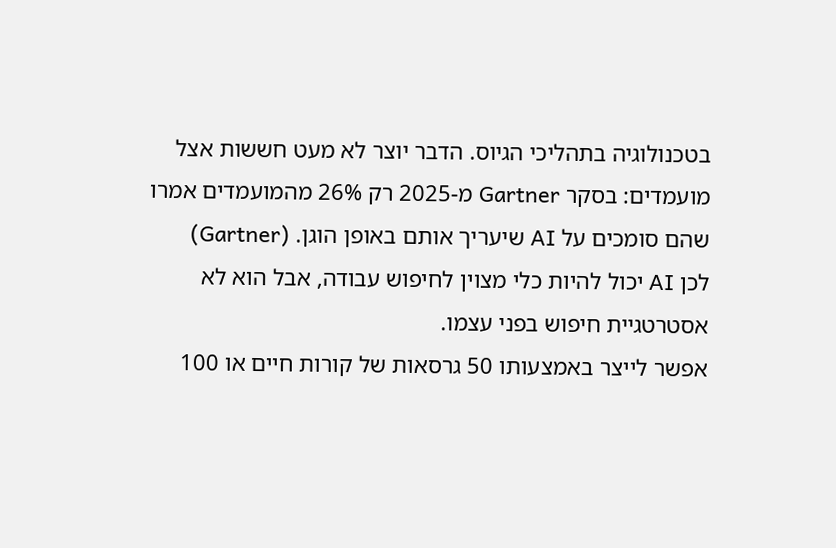בטכנולוגיה בתהליכי הגיוס. הדבר יוצר לא מעט חששות אצל מועמדים: בסקר Gartner מ-2025 רק 26% מהמועמדים אמרו שהם סומכים על AI שיעריך אותם באופן הוגן. (Gartner)
לכן AI יכול להיות כלי מצוין לחיפוש עבודה, אבל הוא לא אסטרטגיית חיפוש בפני עצמו.
אפשר לייצר באמצעותו 50 גרסאות של קורות חיים או 100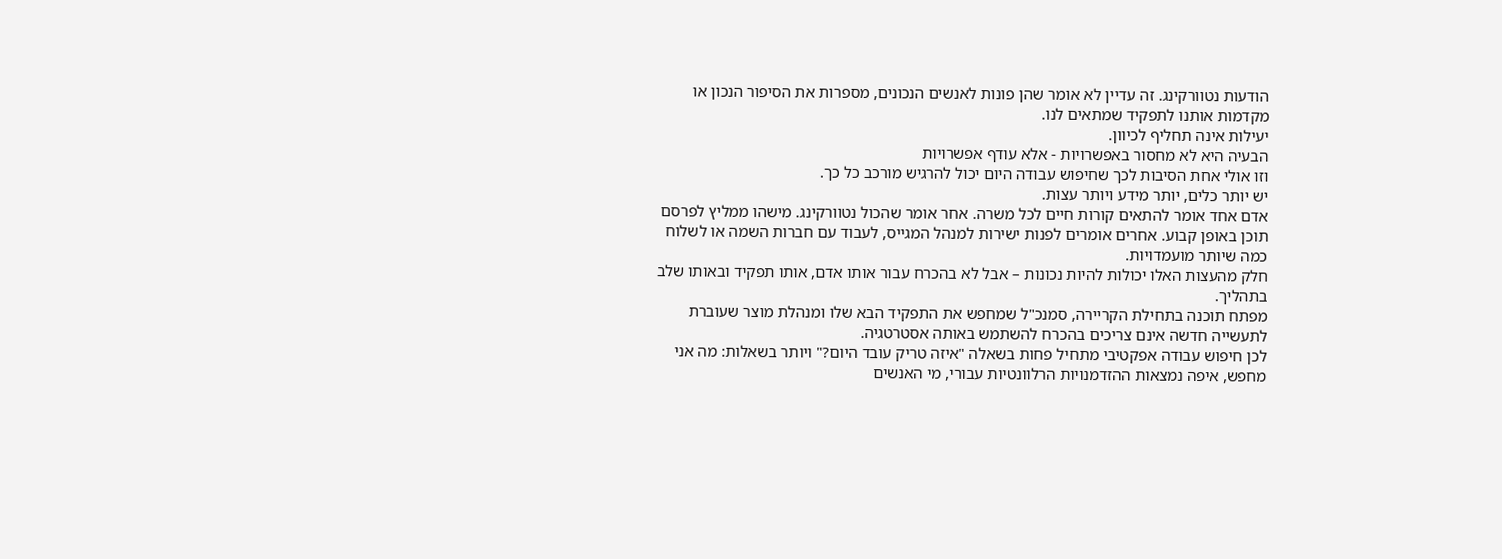הודעות נטוורקינג. זה עדיין לא אומר שהן פונות לאנשים הנכונים, מספרות את הסיפור הנכון או מקדמות אותנו לתפקיד שמתאים לנו.
יעילות אינה תחליף לכיוון.
הבעיה היא לא מחסור באפשרויות - אלא עודף אפשרויות
וזו אולי אחת הסיבות לכך שחיפוש עבודה היום יכול להרגיש מורכב כל כך.
יש יותר כלים, יותר מידע ויותר עצות.
אדם אחד אומר להתאים קורות חיים לכל משרה. אחר אומר שהכול נטוורקינג. מישהו ממליץ לפרסם תוכן באופן קבוע. אחרים אומרים לפנות ישירות למנהל המגייס, לעבוד עם חברות השמה או לשלוח כמה שיותר מועמדויות.
חלק מהעצות האלו יכולות להיות נכונות – אבל לא בהכרח עבור אותו אדם, אותו תפקיד ובאותו שלב בתהליך.
מפתח תוכנה בתחילת הקריירה, סמנכ"ל שמחפש את התפקיד הבא שלו ומנהלת מוצר שעוברת לתעשייה חדשה אינם צריכים בהכרח להשתמש באותה אסטרטגיה.
לכן חיפוש עבודה אפקטיבי מתחיל פחות בשאלה "איזה טריק עובד היום?" ויותר בשאלות: מה אני מחפש, איפה נמצאות ההזדמנויות הרלוונטיות עבורי, מי האנשים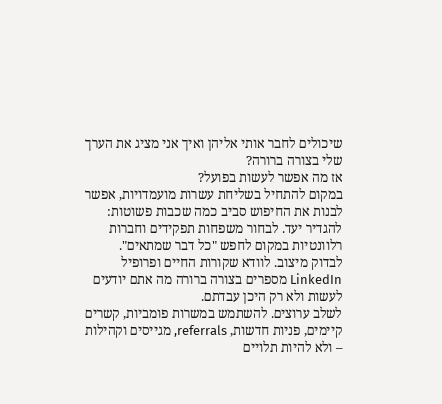שיכולים לחבר אותי אליהן ואיך אני מציג את הערך שלי בצורה ברורה?
אז מה אפשר לעשות בפועל?
במקום להתחיל בשליחת עשרות מועמדויות, אפשר לבנות את החיפוש סביב כמה שכבות פשוטות:
להגדיר יעד. לבחור משפחות תפקידים וחברות רלוונטיות במקום לחפש "כל דבר שמתאים".
לבדוק מיצוב. לוודא שקורות החיים ופרופיל LinkedIn מספרים בצורה ברורה מה אתם יודעים לעשות ולא רק היכן עבדתם.
לשלב ערוצים. להשתמש במשרות פומביות, קשרים קיימים, פניות חדשות, referrals, מגייסים וקהילות – ולא להיות תלויים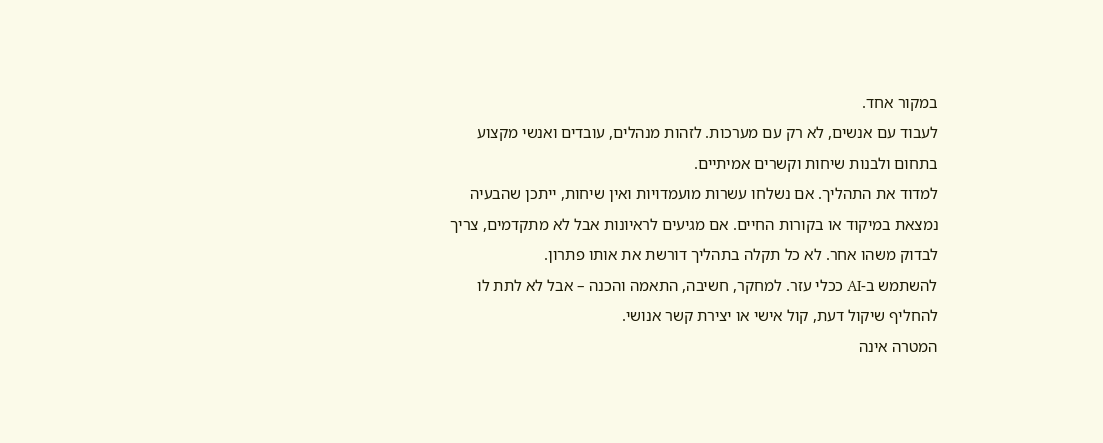במקור אחד.
לעבוד עם אנשים, לא רק עם מערכות. לזהות מנהלים, עובדים ואנשי מקצוע בתחום ולבנות שיחות וקשרים אמיתיים.
למדוד את התהליך. אם נשלחו עשרות מועמדויות ואין שיחות, ייתכן שהבעיה נמצאת במיקוד או בקורות החיים. אם מגיעים לראיונות אבל לא מתקדמים, צריך לבדוק משהו אחר. לא כל תקלה בתהליך דורשת את אותו פתרון.
להשתמש ב-AI ככלי עזר. למחקר, חשיבה, התאמה והכנה – אבל לא לתת לו להחליף שיקול דעת, קול אישי או יצירת קשר אנושי.
המטרה אינה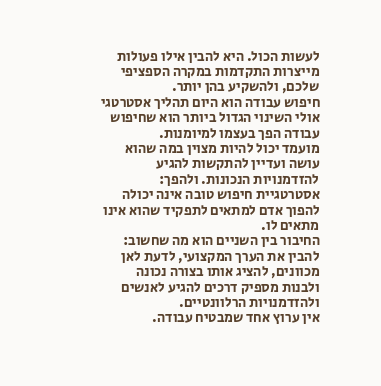לעשות הכול. היא להבין אילו פעולות מייצרות התקדמות במקרה הספציפי שלכם, ולהשקיע בהן יותר.
חיפוש עבודה הוא היום תהליך אסטרטגי
אולי השינוי הגדול ביותר הוא שחיפוש עבודה הפך בעצמו למיומנות.
מועמד יכול להיות מצוין במה שהוא עושה ועדיין להתקשות להגיע להזדמנויות הנכונות. ולהפך: אסטרטגיית חיפוש טובה אינה יכולה להפוך אדם למתאים לתפקיד שהוא אינו מתאים לו.
החיבור בין השניים הוא מה שחשוב: להבין את הערך המקצועי, לדעת לאן מכוונים, להציג אותו בצורה נכונה ולבנות מספיק דרכים להגיע לאנשים ולהזדמנויות הרלוונטיים.
אין ערוץ אחד שמבטיח עבודה.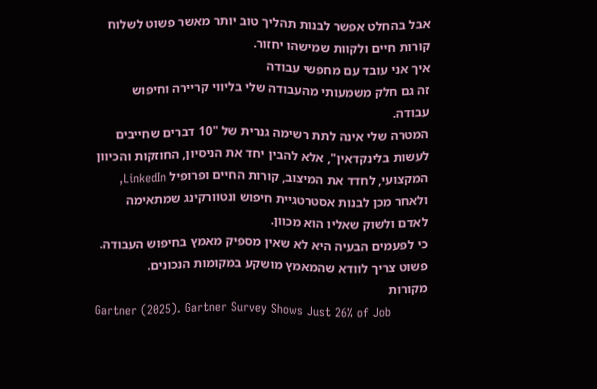אבל בהחלט אפשר לבנות תהליך טוב יותר מאשר פשוט לשלוח קורות חיים ולקוות שמישהו יחזור.
איך אני עובד עם מחפשי עבודה
זה גם חלק משמעותי מהעבודה שלי בליווי קריירה וחיפוש עבודה.
המטרה שלי אינה לתת רשימה גנרית של "10 דברים שחייבים לעשות בלינקדאין", אלא להבין יחד את הניסיון, החוזקות והכיוון המקצועי, לחדד את המיצוב, קורות החיים ופרופיל LinkedIn, ולאחר מכן לבנות אסטרטגיית חיפוש ונטוורקינג שמתאימה לאדם ולשוק שאליו הוא מכוון.
כי לפעמים הבעיה היא לא שאין מספיק מאמץ בחיפוש העבודה.
פשוט צריך לוודא שהמאמץ מושקע במקומות הנכונים.
מקורות
Gartner (2025). Gartner Survey Shows Just 26% of Job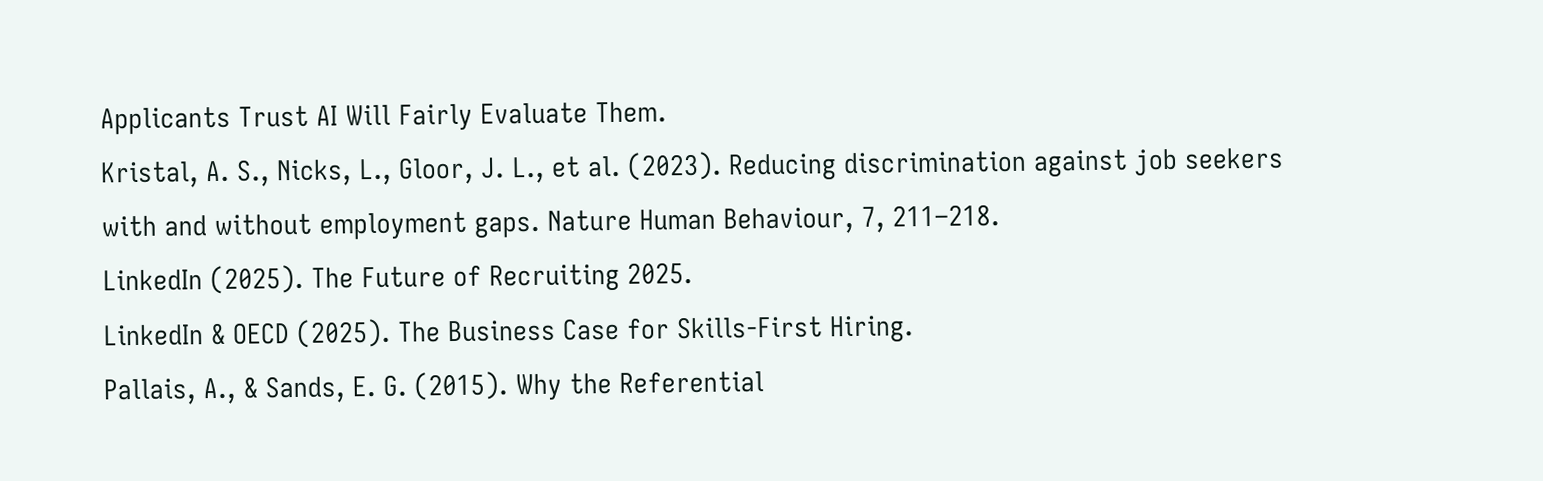Applicants Trust AI Will Fairly Evaluate Them.
Kristal, A. S., Nicks, L., Gloor, J. L., et al. (2023). Reducing discrimination against job seekers with and without employment gaps. Nature Human Behaviour, 7, 211–218.
LinkedIn (2025). The Future of Recruiting 2025.
LinkedIn & OECD (2025). The Business Case for Skills-First Hiring.
Pallais, A., & Sands, E. G. (2015). Why the Referential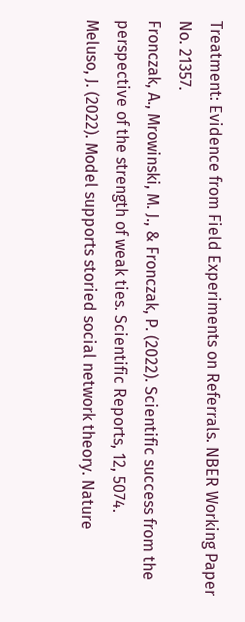Treatment: Evidence from Field Experiments on Referrals. NBER Working Paper No. 21357.
Fronczak, A., Mrowinski, M. J., & Fronczak, P. (2022). Scientific success from the perspective of the strength of weak ties. Scientific Reports, 12, 5074.
Meluso, J. (2022). Model supports storied social network theory. Nature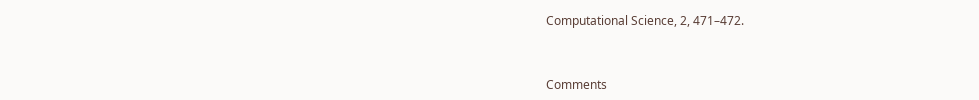Computational Science, 2, 471–472.



Comments